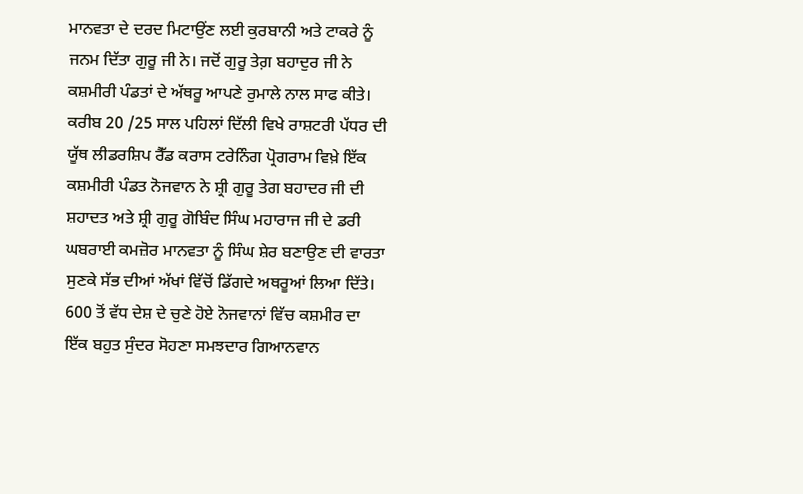ਮਾਨਵਤਾ ਦੇ ਦਰਦ ਮਿਟਾਉਂਣ ਲਈ ਕੁਰਬਾਨੀ ਅਤੇ ਟਾਕਰੇ ਨੂੰ ਜਨਮ ਦਿੱਤਾ ਗੁਰੂ ਜੀ ਨੇ। ਜਦੋਂ ਗੁਰੂ ਤੇਗ਼ ਬਹਾਦੁਰ ਜੀ ਨੇ ਕਸ਼ਮੀਰੀ ਪੰਡਤਾਂ ਦੇ ਅੱਥਰੂ ਆਪਣੇ ਰੁਮਾਲੇ ਨਾਲ ਸਾਫ ਕੀਤੇ। ਕਰੀਬ 20 /25 ਸਾਲ ਪਹਿਲਾਂ ਦਿੱਲੀ ਵਿਖੇ ਰਾਸ਼ਟਰੀ ਪੱਧਰ ਦੀ ਯੂੱਥ ਲੀਡਰਸ਼ਿਪ ਰੈੱਡ ਕਰਾਸ ਟਰੇਨਿੰਗ ਪ੍ਰੋਗਰਾਮ ਵਿਖ਼ੇ ਇੱਕ ਕਸ਼ਮੀਰੀ ਪੰਡਤ ਨੋਜਵਾਨ ਨੇ ਸ਼੍ਰੀ ਗੁਰੂ ਤੇਗ ਬਹਾਦਰ ਜੀ ਦੀ ਸ਼ਹਾਦਤ ਅਤੇ ਸ਼੍ਰੀ ਗੁਰੂ ਗੋਬਿੰਦ ਸਿੰਘ ਮਹਾਰਾਜ ਜੀ ਦੇ ਡਰੀ ਘਬਰਾਈ ਕਮਜ਼ੋਰ ਮਾਨਵਤਾ ਨੂੰ ਸਿੰਘ ਸ਼ੇਰ ਬਣਾਉਣ ਦੀ ਵਾਰਤਾ ਸੁਣਕੇ ਸੱਭ ਦੀਆਂ ਅੱਖਾਂ ਵਿੱਚੋਂ ਡਿੱਗਦੇ ਅਥਰੂਆਂ ਲਿਆ ਦਿੱਤੇ। 600 ਤੋਂ ਵੱਧ ਦੇਸ਼ ਦੇ ਚੁਣੇ ਹੋਏ ਨੋਜਵਾਨਾਂ ਵਿੱਚ ਕਸ਼ਮੀਰ ਦਾ ਇੱਕ ਬਹੁਤ ਸੁੰਦਰ ਸੋਹਣਾ ਸਮਝਦਾਰ ਗਿਆਨਵਾਨ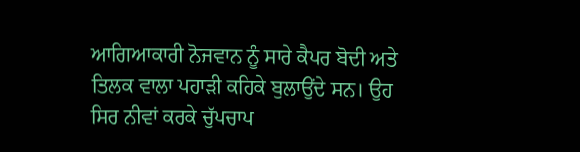ਆਗਿਆਕਾਰੀ ਨੋਜਵਾਨ ਨੂੰ ਸਾਰੇ ਕੈਪਰ ਬੋਦੀ ਅਤੇ ਤਿਲਕ ਵਾਲਾ ਪਹਾੜੀ ਕਹਿਕੇ ਬੁਲਾਉਂਦੇ ਸਨ। ਉਹ ਸਿਰ ਨੀਵਾਂ ਕਰਕੇ ਚੁੱਪਚਾਪ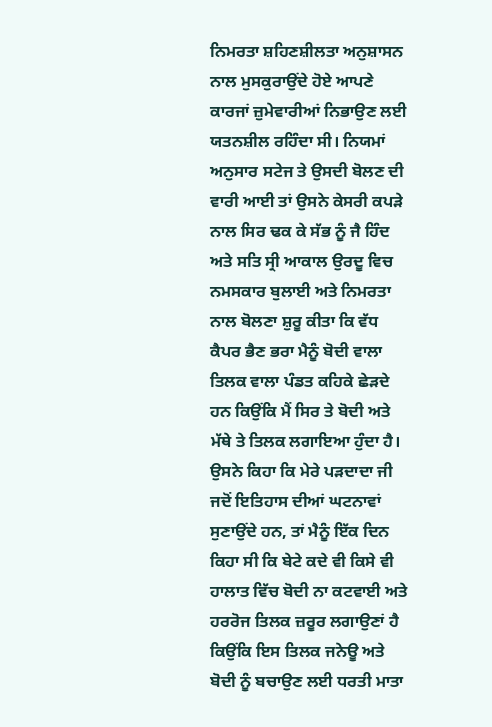ਨਿਮਰਤਾ ਸ਼ਹਿਣਸ਼ੀਲਤਾ ਅਨੁਸ਼ਾਸਨ ਨਾਲ ਮੁਸਕੁਰਾਉਂਦੇ ਹੋਏ ਆਪਣੇ ਕਾਰਜਾਂ ਜ਼ੁਮੇਵਾਰੀਆਂ ਨਿਭਾਉਣ ਲਈ ਯਤਨਸ਼ੀਲ ਰਹਿੰਦਾ ਸੀ। ਨਿਯਮਾਂ ਅਨੁਸਾਰ ਸਟੇਜ ਤੇ ਉਸਦੀ ਬੋਲਣ ਦੀ ਵਾਰੀ ਆਈ ਤਾਂ ਉਸਨੇ ਕੇਸਰੀ ਕਪੜੇ ਨਾਲ ਸਿਰ ਢਕ ਕੇ ਸੱਭ ਨੂੰ ਜੈ ਹਿੰਦ ਅਤੇ ਸਤਿ ਸ੍ਰੀ ਆਕਾਲ ਉਰਦੂ ਵਿਚ ਨਮਸਕਾਰ ਬੁਲਾਈ ਅਤੇ ਨਿਮਰਤਾ ਨਾਲ ਬੋਲਣਾ ਸ਼ੁਰੂ ਕੀਤਾ ਕਿ ਵੱਧ ਕੈਪਰ ਭੈਣ ਭਰਾ ਮੈਨੂੰ ਬੋਦੀ ਵਾਲਾ ਤਿਲਕ ਵਾਲਾ ਪੰਡਤ ਕਹਿਕੇ ਛੇੜਦੇ ਹਨ ਕਿਉਂਕਿ ਮੈਂ ਸਿਰ ਤੇ ਬੋਦੀ ਅਤੇ ਮੱਥੇ ਤੇ ਤਿਲਕ ਲਗਾਇਆ ਹੁੰਦਾ ਹੈ। ਉਸਨੇ ਕਿਹਾ ਕਿ ਮੇਰੇ ਪੜਦਾਦਾ ਜੀ ਜਦੋਂ ਇਤਿਹਾਸ ਦੀਆਂ ਘਟਨਾਵਾਂ ਸੁਣਾਉਂਦੇ ਹਨ, ਤਾਂ ਮੈਨੂੰ ਇੱਕ ਦਿਨ ਕਿਹਾ ਸੀ ਕਿ ਬੇਟੇ ਕਦੇ ਵੀ ਕਿਸੇ ਵੀ ਹਾਲਾਤ ਵਿੱਚ ਬੋਦੀ ਨਾ ਕਟਵਾਈ ਅਤੇ ਹਰਰੋਜ ਤਿਲਕ ਜ਼ਰੂਰ ਲਗਾਉਣਾਂ ਹੈ ਕਿਉਂਕਿ ਇਸ ਤਿਲਕ ਜਨੇਊ ਅਤੇ ਬੋਦੀ ਨੂੰ ਬਚਾਉਣ ਲਈ ਧਰਤੀ ਮਾਤਾ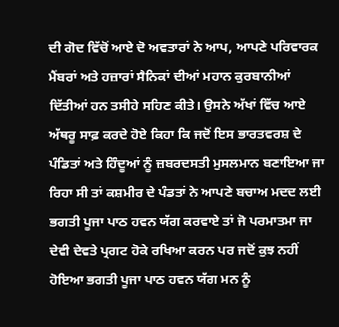ਦੀ ਗੋਦ ਵਿੱਚੋਂ ਆਏ ਦੋ ਅਵਤਾਰਾਂ ਨੇ ਆਪ, ਆਪਣੇ ਪਰਿਵਾਰਕ ਮੈਂਬਰਾਂ ਅਤੇ ਹਜ਼ਾਰਾਂ ਸੈਨਿਕਾਂ ਦੀਆਂ ਮਹਾਨ ਕੁਰਬਾਨੀਆਂ ਦਿੱਤੀਆਂ ਹਨ ਤਸੀਹੇ ਸਹਿਣ ਕੀਤੇ। ਉਸਨੇ ਅੱਖਾਂ ਵਿੱਚ ਆਏ ਅੱਥਰੂ ਸਾਫ਼ ਕਰਦੇ ਹੋਏ ਕਿਹਾ ਕਿ ਜਦੋਂ ਇਸ ਭਾਰਤਵਰਸ਼ ਦੇ ਪੰਡਿਤਾਂ ਅਤੇ ਹਿੰਦੂਆਂ ਨੂੰ ਜ਼ਬਰਦਸਤੀ ਮੁਸਲਮਾਨ ਬਣਾਇਆ ਜਾ ਰਿਹਾ ਸੀ ਤਾਂ ਕਸ਼ਮੀਰ ਦੇ ਪੰਡਤਾਂ ਨੇ ਆਪਣੇ ਬਚਾਅ ਮਦਦ ਲਈ ਭਗਤੀ ਪੂਜਾ ਪਾਠ ਹਵਨ ਯੱਗ ਕਰਵਾਏ ਤਾਂ ਜੋ ਪਰਮਾਤਮਾ ਜਾ ਦੇਵੀ ਦੇਵਤੇ ਪ੍ਰਗਟ ਹੋਕੇ ਰਖਿਆ ਕਰਨ ਪਰ ਜਦੋਂ ਕੁਝ ਨਹੀਂ ਹੋਇਆ ਭਗਤੀ ਪੂਜਾ ਪਾਠ ਹਵਨ ਯੱਗ ਮਨ ਨੂੰ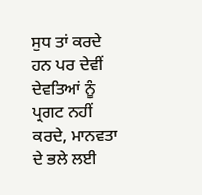ਸੁਧ ਤਾਂ ਕਰਦੇ ਹਨ ਪਰ ਦੇਵੀਂ ਦੇਵਤਿਆਂ ਨੂੰ ਪ੍ਰਗਟ ਨਹੀਂ ਕਰਦੇ, ਮਾਨਵਤਾ ਦੇ ਭਲੇ ਲਈ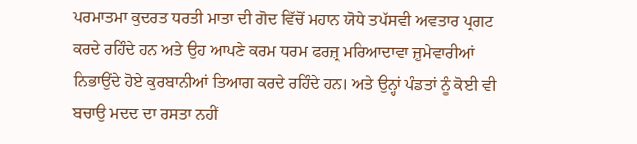ਪਰਮਾਤਮਾ ਕੁਦਰਤ ਧਰਤੀ ਮਾਤਾ ਦੀ ਗੋਦ ਵਿੱਚੋਂ ਮਹਾਨ ਯੋਧੇ ਤਪੱਸਵੀ ਅਵਤਾਰ ਪ੍ਰਗਟ ਕਰਦੇ ਰਹਿੰਦੇ ਹਨ ਅਤੇ ਉਹ ਆਪਣੇ ਕਰਮ ਧਰਮ ਫਰਜ਼੍ਰ ਮਰਿਆਦਾਵਾ ਜ਼ੁਮੇਵਾਰੀਆਂ ਨਿਭਾਉਂਦੇ ਹੋਏ ਕੁਰਬਾਨੀਆਂ ਤਿਆਗ ਕਰਦੇ ਰਹਿੰਦੇ ਹਨ। ਅਤੇ ਉਨ੍ਹਾਂ ਪੰਡਤਾਂ ਨੂੰ ਕੋਈ ਵੀ ਬਚਾਉ ਮਦਦ ਦਾ ਰਸਤਾ ਨਹੀਂ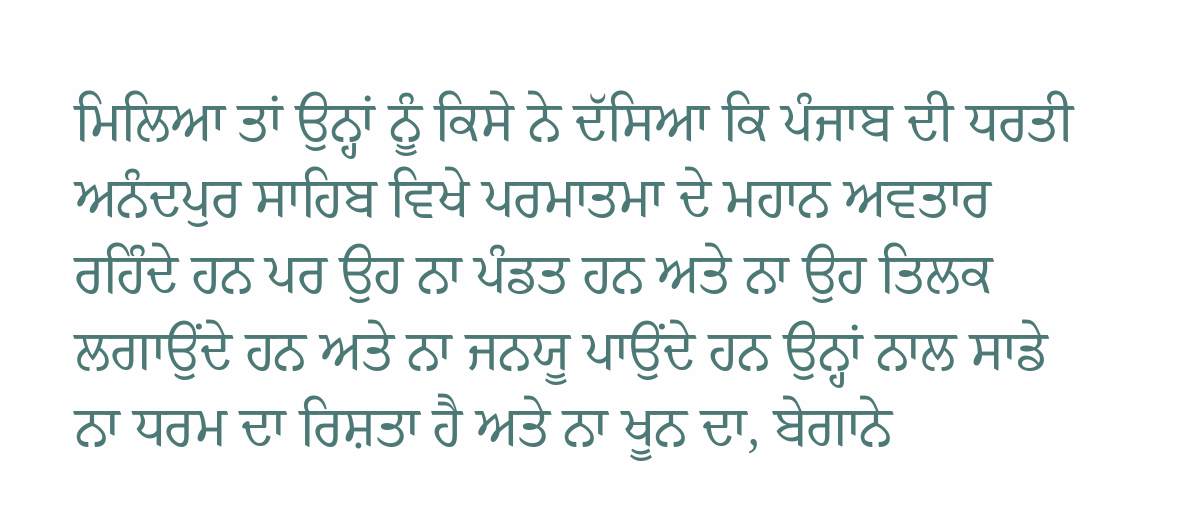ਮਿਲਿਆ ਤਾਂ ਉਨ੍ਹਾਂ ਨੂੰ ਕਿਸੇ ਨੇ ਦੱਸਿਆ ਕਿ ਪੰਜਾਬ ਦੀ ਧਰਤੀ ਅਨੰਦਪੁਰ ਸਾਹਿਬ ਵਿਖੇ ਪਰਮਾਤਮਾ ਦੇ ਮਹਾਨ ਅਵਤਾਰ ਰਹਿੰਦੇ ਹਨ ਪਰ ਉਹ ਨਾ ਪੰਡਤ ਹਨ ਅਤੇ ਨਾ ਉਹ ਤਿਲਕ ਲਗਾਉਂਦੇ ਹਨ ਅਤੇ ਨਾ ਜਨਯੂ ਪਾਉਂਦੇ ਹਨ ਉਨ੍ਹਾਂ ਨਾਲ ਸਾਡੇ ਨਾ ਧਰਮ ਦਾ ਰਿਸ਼ਤਾ ਹੈ ਅਤੇ ਨਾ ਖੂਨ ਦਾ, ਬੇਗਾਨੇ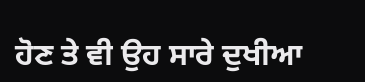ਹੋਣ ਤੇ ਵੀ ਉਹ ਸਾਰੇ ਦੁਖੀਆ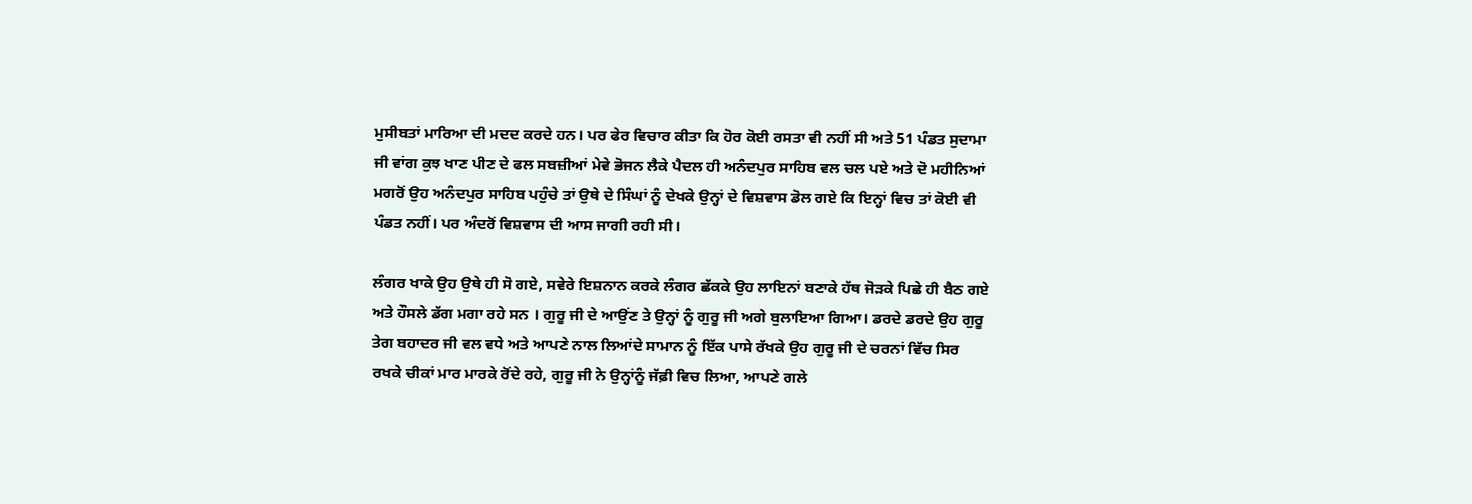ਮੁਸੀਬਤਾਂ ਮਾਰਿਆ ਦੀ ਮਦਦ ਕਰਦੇ ਹਨ। ਪਰ ਫੇਰ ਵਿਚਾਰ ਕੀਤਾ ਕਿ ਹੋਰ ਕੋਈ ਰਸਤਾ ਵੀ ਨਹੀਂ ਸੀ ਅਤੇ 51 ਪੰਡਤ ਸੁਦਾਮਾ ਜੀ ਵਾਂਗ ਕੁਝ ਖਾਣ ਪੀਣ ਦੇ ਫਲ ਸਬਜ਼ੀਆਂ ਮੇਵੇ ਭੋਜਨ ਲੈਕੇ ਪੈਦਲ ਹੀ ਅਨੰਦਪੁਰ ਸਾਹਿਬ ਵਲ ਚਲ ਪਏ ਅਤੇ ਦੋ ਮਹੀਨਿਆਂ ਮਗਰੋਂ ਉਹ ਅਨੰਦਪੁਰ ਸਾਹਿਬ ਪਹੁੰਚੇ ਤਾਂ ਉਥੇ ਦੇ ਸਿੰਘਾਂ ਨੂੰ ਦੇਖਕੇ ਉਨ੍ਹਾਂ ਦੇ ਵਿਸ਼ਵਾਸ ਡੋਲ ਗਏ ਕਿ ਇਨ੍ਹਾਂ ਵਿਚ ਤਾਂ ਕੋਈ ਵੀ ਪੰਡਤ ਨਹੀਂ। ਪਰ ਅੰਦਰੋਂ ਵਿਸ਼ਵਾਸ ਦੀ ਆਸ ਜਾਗੀ ਰਹੀ ਸੀ।

ਲੰਗਰ ਖਾਕੇ ਉਹ ਉਥੇ ਹੀ ਸੋ ਗਏ, ਸਵੇਰੇ ਇਸ਼ਨਾਨ ਕਰਕੇ ਲੰਗਰ ਛੱਕਕੇ ਉਹ ਲਾਇਨਾਂ ਬਣਾਕੇ ਹੱਥ ਜੋੜਕੇ ਪਿਛੇ ਹੀ ਬੈਠ ਗਏ ਅਤੇ ਹੌਸਲੇ ਡੱਗ ਮਗਾ ਰਹੇ ਸਨ । ਗੁਰੂ ਜੀ ਦੇ ਆਉਂਣ ਤੇ ਉਨ੍ਹਾਂ ਨੂੰ ਗੁਰੂ ਜੀ ਅਗੇ ਬੁਲਾਇਆ ਗਿਆ। ਡਰਦੇ ਡਰਦੇ ਉਹ ਗੁਰੂ ਤੇਗ ਬਹਾਦਰ ਜੀ ਵਲ ਵਧੇ ਅਤੇ ਆਪਣੇ ਨਾਲ ਲਿਆਂਦੇ ਸਾਮਾਨ ਨੂੰ ਇੱਕ ਪਾਸੇ ਰੱਖਕੇ ਉਹ ਗੁਰੂ ਜੀ ਦੇ ਚਰਨਾਂ ਵਿੱਚ ਸਿਰ ਰਖਕੇ ਚੀਕਾਂ ਮਾਰ ਮਾਰਕੇ ਰੋਂਦੇ ਰਹੇ, ਗੁਰੂ ਜੀ ਨੇ ਉਨ੍ਹਾਂਨੂੰ ਜੱਫ਼ੀ ਵਿਚ ਲਿਆ, ਆਪਣੇ ਗਲੇ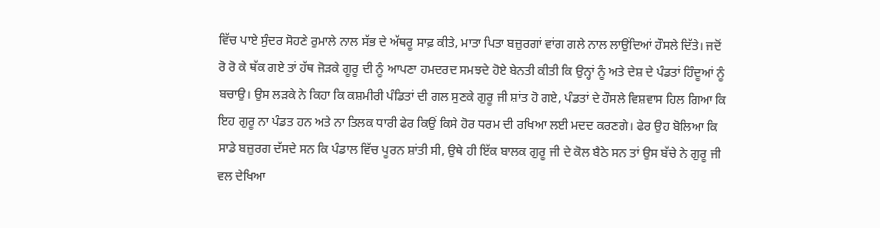ਵਿੱਚ ਪਾਏ ਸੁੰਦਰ ਸੋਹਣੇ ਰੁਮਾਲੇ ਨਾਲ ਸੱਭ ਦੇ ਅੱਥਰੂ ਸਾਫ਼ ਕੀਤੇ, ਮਾਤਾ ਪਿਤਾ ਬਜ਼ੁਰਗਾਂ ਵਾਂਗ ਗਲੇ ਨਾਲ ਲਾਉਂਦਿਆਂ ਹੌਸਲੇ ਦਿੱਤੇ। ਜਦੋਂ ਰੋ ਰੋ ਕੇ ਥੱਕ ਗਏ ਤਾਂ ਹੱਥ ਜੋੜਕੇ ਗੂਰੂ ਦੀ ਨੂੰ ਆਪਣਾ ਹਮਦਰਦ ਸਮਝਦੇ ਹੋਏ ਬੇਨਤੀ ਕੀਤੀ ਕਿ ਉਨ੍ਹਾਂ ਨੂੰ ਅਤੇ ਦੇਸ਼ ਦੇ ਪੰਡਤਾਂ ਹਿੰਦੂਆਂ ਨੂੰ ਬਚਾਉ। ਉਸ ਲੜਕੇ ਨੇ ਕਿਹਾ ਕਿ ਕਸ਼ਮੀਰੀ ਪੰਡਿਤਾਂ ਦੀ ਗਲ ਸੁਣਕੇ ਗੁਰੂ ਜੀ ਸ਼ਾਂਤ ਹੋ ਗਏ, ਪੰਡਤਾਂ ਦੇ ਹੌਸਲੇ ਵਿਸ਼ਵਾਸ ਹਿਲ ਗਿਆ ਕਿ ਇਹ ਗੁਰੂ ਨਾ ਪੰਡਤ ਹਨ ਅਤੇ ਨਾ ਤਿਲਕ ਧਾਰੀ ਫੇਰ ਕਿਉਂ ਕਿਸੇ ਹੋਰ ਧਰਮ ਦੀ ਰਖਿਆ ਲਈ ਮਦਦ ਕਰਣਗੇ। ਫੇਰ ਉਹ ਬੋਲਿਆ ਕਿ ਸਾਡੇ ਬਜ਼ੁਰਗ ਦੱਸਦੇ ਸਨ ਕਿ ਪੰਡਾਲ ਵਿੱਚ ਪੂਰਨ ਸ਼ਾਂਤੀ ਸੀ, ਉਥੇ ਹੀ ਇੱਕ ਬਾਲਕ ਗੁਰੂ ਜੀ ਦੇ ਕੋਲ ਬੈਠੇ ਸਨ ਤਾਂ ਉਸ ਬੱਚੇ ਨੇ ਗੁਰੂ ਜੀ ਵਲ ਦੇਖਿਆ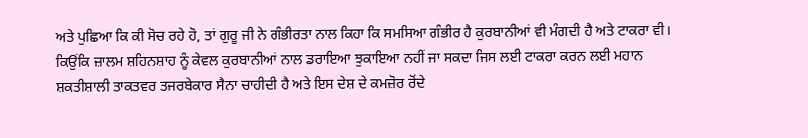ਅਤੇ ਪੁਛਿਆ ਕਿ ਕੀ ਸੋਚ ਰਹੇ ਹੋ, ਤਾਂ ਗੁਰੂ ਜੀ ਨੇ ਗੰਭੀਰਤਾ ਨਾਲ ਕਿਹਾ ਕਿ ਸਮਸਿਆ ਗੰਭੀਰ ਹੈ ਕੁਰਬਾਨੀਆਂ ਵੀ ਮੰਗਦੀ ਹੈ ਅਤੇ ਟਾਕਰਾ ਵੀ। ਕਿਉਂਕਿ ਜ਼ਾਲਮ ਸ਼ਹਿਨਸ਼ਾਹ ਨੂੰ ਕੇਵਲ ਕੁਰਬਾਨੀਆਂ ਨਾਲ ਡਰਾਇਆ ਝੁਕਾਇਆ ਨਹੀਂ ਜਾ ਸਕਦਾ ਜਿਸ ਲਈ ਟਾਕਰਾ ਕਰਨ ਲਈ ਮਹਾਨ ਸ਼ਕਤੀਸ਼ਾਲੀ ਤਾਕਤਵਰ ਤਜਰਬੇਕਾਰ ਸੈਨਾ ਚਾਹੀਦੀ ਹੈ ਅਤੇ ਇਸ ਦੇਸ਼ ਦੇ ਕਮਜ਼ੋਰ ਰੋਂਦੇ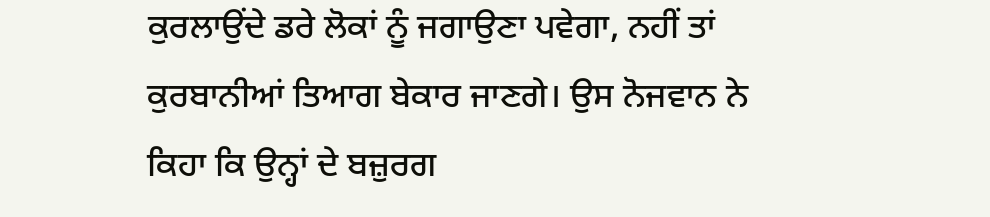ਕੁਰਲਾਉਂਦੇ ਡਰੇ ਲੋਕਾਂ ਨੂੰ ਜਗਾਉਣਾ ਪਵੇਗਾ, ਨਹੀਂ ਤਾਂ ਕੁਰਬਾਨੀਆਂ ਤਿਆਗ ਬੇਕਾਰ ਜਾਣਗੇ। ਉਸ ਨੋਜਵਾਨ ਨੇ ਕਿਹਾ ਕਿ ਉਨ੍ਹਾਂ ਦੇ ਬਜ਼ੁਰਗ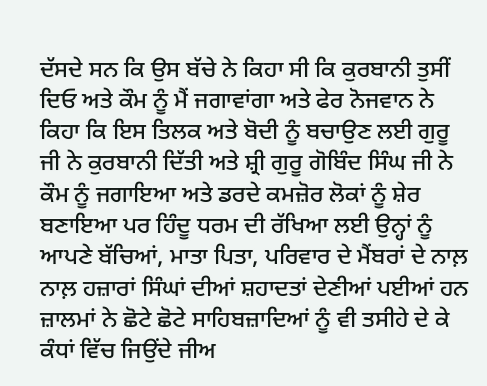ਦੱਸਦੇ ਸਨ ਕਿ ਉਸ ਬੱਚੇ ਨੇ ਕਿਹਾ ਸੀ ਕਿ ਕੁਰਬਾਨੀ ਤੁਸੀਂ ਦਿਓ ਅਤੇ ਕੌਮ ਨੂੰ ਮੈਂ ਜਗਾਵਾਂਗਾ ਅਤੇ ਫੇਰ ਨੋਜਵਾਨ ਨੇ ਕਿਹਾ ਕਿ ਇਸ ਤਿਲਕ ਅਤੇ ਬੋਦੀ ਨੂੰ ਬਚਾਉਣ ਲਈ ਗੁਰੂ ਜੀ ਨੇ ਕੁਰਬਾਨੀ ਦਿੱਤੀ ਅਤੇ ਸ਼੍ਰੀ ਗੁਰੂ ਗੋਬਿੰਦ ਸਿੰਘ ਜੀ ਨੇ ਕੌਮ ਨੂੰ ਜਗਾਇਆ ਅਤੇ ਡਰਦੇ ਕਮਜ਼ੋਰ ਲੋਕਾਂ ਨੂੰ ਸ਼ੇਰ ਬਣਾਇਆ ਪਰ ਹਿੰਦੂ ਧਰਮ ਦੀ ਰੱਖਿਆ ਲਈ ਉਨ੍ਹਾਂ ਨੂੰ ਆਪਣੇ ਬੱਚਿਆਂ, ਮਾਤਾ ਪਿਤਾ, ਪਰਿਵਾਰ ਦੇ ਮੈਂਬਰਾਂ ਦੇ ਨਾਲ਼ ਨਾਲ਼ ਹਜ਼ਾਰਾਂ ਸਿੰਘਾਂ ਦੀਆਂ ਸ਼ਹਾਦਤਾਂ ਦੇਣੀਆਂ ਪਈਆਂ ਹਨ ਜ਼ਾਲਮਾਂ ਨੇ ਛੋਟੇ ਛੋਟੇ ਸਾਹਿਬਜ਼ਾਦਿਆਂ ਨੂੰ ਵੀ ਤਸੀਹੇ ਦੇ ਕੇ ਕੰਧਾਂ ਵਿੱਚ ਜਿਉਂਦੇ ਜੀਅ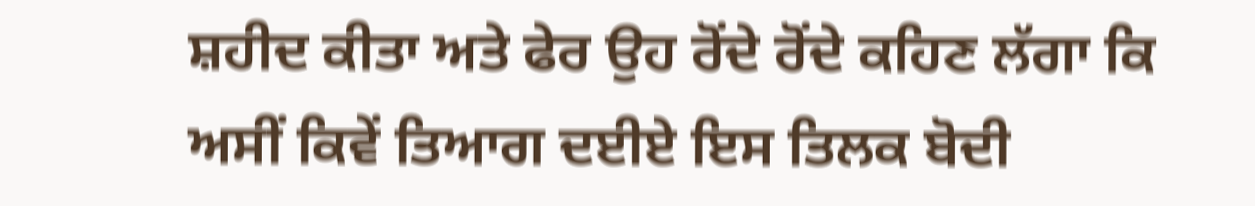ਸ਼ਹੀਦ ਕੀਤਾ ਅਤੇ ਫੇਰ ਉਹ ਰੋਂਦੇ ਰੋਂਦੇ ਕਹਿਣ ਲੱਗਾ ਕਿ ਅਸੀਂ ਕਿਵੇਂ ਤਿਆਗ ਦਈਏ ਇਸ ਤਿਲਕ ਬੋਦੀ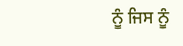ਨੂੰ ਜਿਸ ਨੂੰ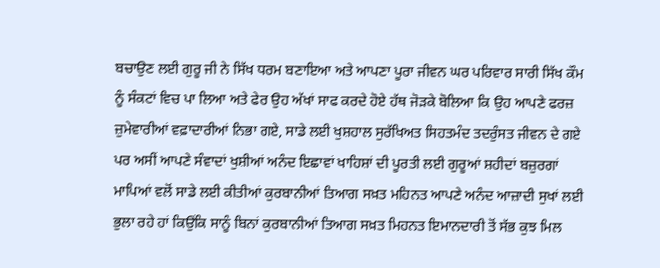ਬਚਾਉਣ ਲਈ ਗੁਰੂ ਜੀ ਨੇ ਸਿੱਖ ਧਰਮ ਬਣਾਇਆ ਅਤੇ ਆਪਣਾ ਪੂਰਾ ਜੀਵਨ ਘਰ ਪਰਿਵਾਰ ਸਾਰੀ ਸਿੱਖ ਕੌਮ ਨੂੰ ਸੰਕਟਾਂ ਵਿਚ ਪਾ ਲਿਆ ਅਤੇ ਫੇਰ ਉਹ ਅੱਖਾਂ ਸਾਫ ਕਰਦੇ ਹੋਏ ਹੱਥ ਜੋੜਕੇ ਬੋਲਿਆ ਕਿ ਉਹ ਆਪਣੇ ਫਰਜ਼ ਜ਼ੁਮੇਵਾਰੀਆਂ ਵਫ਼ਾਦਾਰੀਆਂ ਨਿਭਾ ਗਏ, ਸਾਡੇ ਲਈ ਖੁਸ਼ਹਾਲ ਸੁਰੱਖਿਅਤ ਸਿਹਤਮੰਦ ਤਦਰੁੰਸਤ ਜੀਵਨ ਦੇ ਗਏ ਪਰ ਅਸੀਂ ਆਪਣੇ ਸੰਵਾਦਾਂ ਖੁਸ਼ੀਆਂ ਅਨੰਦ ਇਛਾਵਾਂ ਖਾਹਿਸ਼ਾਂ ਦੀ ਪੂਰਤੀ ਲਈ ਗੁਰੂਆਂ ਸ਼ਹੀਦਾਂ ਬਜ਼ੁਰਗਾਂ ਮਾਪਿਆਂ ਵਲੋਂ ਸਾਡੇ ਲਈ ਕੀਤੀਆਂ ਕੁਰਬਾਨੀਆਂ ਤਿਆਗ ਸਖ਼ਤ ਮਹਿਨਤ ਆਪਣੇ ਅਨੰਦ ਆਜ਼ਾਦੀ ਸੁਖਾਂ ਲਈ ਭੁਲਾ ਰਹੇ ਹਾਂ ਕਿਉਂਕਿ ਸਾਨੂੰ ਬਿਨਾਂ ਕੁਰਬਾਨੀਆਂ ਤਿਆਗ ਸਖ਼ਤ ਮਿਹਨਤ ਇਮਾਨਦਾਰੀ ਤੋਂ ਸੱਭ ਕੁਝ ਮਿਲ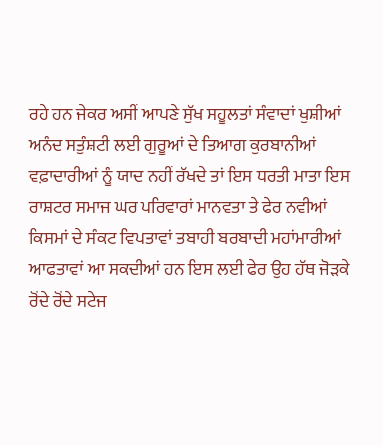ਰਹੇ ਹਨ ਜੇਕਰ ਅਸੀਂ ਆਪਣੇ ਸੁੱਖ ਸਹੂਲਤਾਂ ਸੰਵਾਦਾਂ ਖੁਸ਼ੀਆਂ ਅਨੰਦ ਸਤੁੰਸ਼ਟੀ ਲਈ ਗੁਰੂਆਂ ਦੇ ਤਿਆਗ ਕੁਰਬਾਨੀਆਂ ਵਫ਼ਾਦਾਰੀਆਂ ਨੂੰ ਯਾਦ ਨਹੀਂ ਰੱਖਦੇ ਤਾਂ ਇਸ ਧਰਤੀ ਮਾਤਾ ਇਸ ਰਾਸ਼ਟਰ ਸਮਾਜ ਘਰ ਪਰਿਵਾਰਾਂ ਮਾਨਵਤਾ ਤੇ ਫੇਰ ਨਵੀਆਂ ਕਿਸਮਾਂ ਦੇ ਸੰਕਟ ਵਿਪਤਾਵਾਂ ਤਬਾਹੀ ਬਰਬਾਦੀ ਮਹਾਂਮਾਰੀਆਂ ਆਫਤਾਵਾਂ ਆ ਸਕਦੀਆਂ ਹਨ ਇਸ ਲਈ ਫੇਰ ਉਹ ਹੱਥ ਜੋੜਕੇ ਰੋਂਦੇ ਰੋਂਦੇ ਸਟੇਜ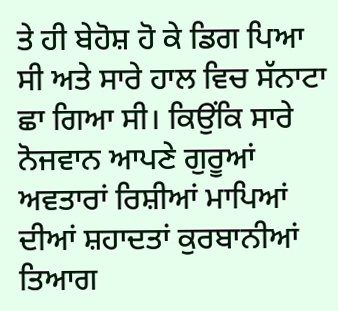ਤੇ ਹੀ ਬੇਹੋਸ਼ ਹੋ ਕੇ ਡਿਗ ਪਿਆ ਸੀ ਅਤੇ ਸਾਰੇ ਹਾਲ ਵਿਚ ਸੱਨਾਟਾ ਛਾ ਗਿਆ ਸੀ। ਕਿਉਂਕਿ ਸਾਰੇ ਨੋਜਵਾਨ ਆਪਣੇ ਗੁਰੂਆਂ ਅਵਤਾਰਾਂ ਰਿਸ਼ੀਆਂ ਮਾਪਿਆਂ ਦੀਆਂ ਸ਼ਹਾਦਤਾਂ ਕੁਰਬਾਨੀਆਂ ਤਿਆਗ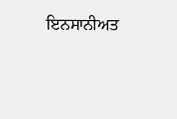ਇਨਸਾਨੀਅਤ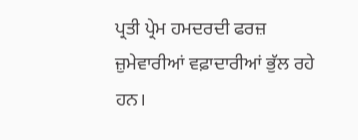ਪ੍ਰਤੀ ਪ੍ਰੇਮ ਹਮਦਰਦੀ ਫਰਜ਼ ਜ਼ੁਮੇਵਾਰੀਆਂ ਵਫ਼ਾਦਾਰੀਆਂ ਭੁੱਲ ਰਹੇ ਹਨ।